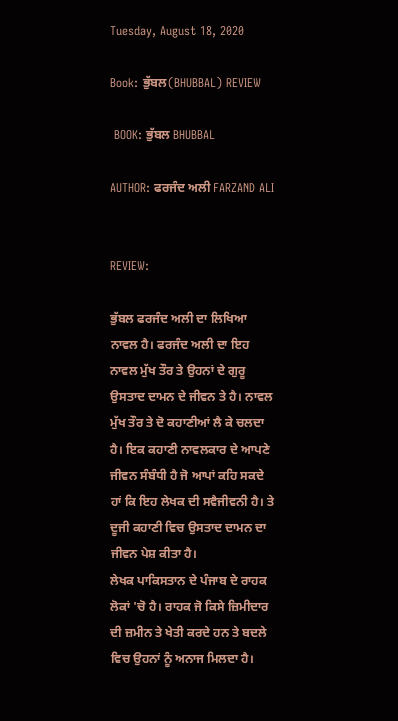Tuesday, August 18, 2020

Book: ਭੁੱਬਲ(BHUBBAL) REVIEW

 BOOK: ਭੁੱਬਲ BHUBBAL

AUTHOR: ਫਰਜੰਦ ਅਲੀ FARZAND ALI


REVIEW:

ਭੁੱਬਲ ਫਰਜੰਦ ਅਲੀ ਦਾ ਲਿਖਿਆ ਨਾਵਲ ਹੈ। ਫਰਜੰਦ ਅਲੀ ਦਾ ਇਹ ਨਾਵਲ ਮੁੱਖ ਤੌਰ ਤੇ ਉਹਨਾਂ ਦੇ ਗੁਰੂ ਉਸਤਾਦ ਦਾਮਨ ਦੇ ਜੀਵਨ ਤੇ ਹੈ। ਨਾਵਲ ਮੁੱਖ ਤੌਰ ਤੇ ਦੋ ਕਹਾਣੀਆਂ ਲੈ ਕੇ ਚਲਦਾ ਹੈ। ਇਕ ਕਹਾਣੀ ਨਾਵਲਕਾਰ ਦੇ ਆਪਣੇ ਜੀਵਨ ਸੰਬੰਧੀ ਹੈ ਜੋ ਆਪਾਂ ਕਹਿ ਸਕਦੇ ਹਾਂ ਕਿ ਇਹ ਲੇਖਕ ਦੀ ਸਵੈਜੀਵਨੀ ਹੈ। ਤੇ ਦੂਜੀ ਕਹਾਣੀ ਵਿਚ ਉਸਤਾਦ ਦਾਮਨ ਦਾ ਜੀਵਨ ਪੇਸ਼ ਕੀਤਾ ਹੈ।
ਲੇਖਕ ਪਾਕਿਸਤਾਨ ਦੇ ਪੰਜਾਬ ਦੇ ਰਾਹਕ ਲੋਕਾਂ 'ਚੋ ਹੈ। ਰਾਹਕ ਜੋ ਕਿਸੇ ਜ਼ਿਮੀਦਾਰ ਦੀ ਜ਼ਮੀਨ ਤੇ ਖੇਤੀ ਕਰਦੇ ਹਨ ਤੇ ਬਦਲੇ ਵਿਚ ਉਹਨਾਂ ਨੂੰ ਅਨਾਜ ਮਿਲਦਾ ਹੈ।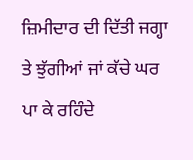ਜ਼ਿਮੀਦਾਰ ਦੀ ਦਿੱਤੀ ਜਗ੍ਹਾ ਤੇ ਝੁੱਗੀਆਂ ਜਾਂ ਕੱਚੇ ਘਰ ਪਾ ਕੇ ਰਹਿੰਦੇ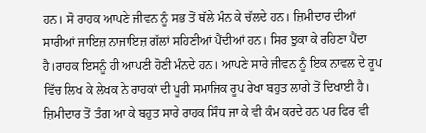ਹਨ। ਸੋ ਰਾਹਕ ਆਪਣੇ ਜੀਵਨ ਨੂੰ ਸਭ ਤੋਂ ਥੱਲੇ ਮੰਨ ਕੇ ਚੱਲਦੇ ਹਨ। ਜ਼ਿਮੀਦਾਰ ਦੀਆਂ ਸਾਰੀਆਂ ਜਾਇਜ਼ ਨਾਜਾਇਜ਼ ਗੱਲਾਂ ਸਹਿਣੀਆਂ ਪੈਂਦੀਆਂ ਹਨ। ਸਿਰ ਝੁਕਾ ਕੇ ਰਹਿਣਾ ਪੈਂਦਾ ਹੈ।ਰਾਹਕ ਇਸਨੂੰ ਹੀ ਆਪਣੀ ਹੋਣੀ ਮੰਨਦੇ ਹਨ। ਆਪਣੇ ਸਾਰੇ ਜੀਵਨ ਨੂੰ ਇਕ ਨਾਵਲ ਦੇ ਰੂਪ ਵਿੱਚ ਲਿਖ ਕੇ ਲੇਖਕ ਨੇ ਰਾਹਕਾਂ ਦੀ ਪੂਰੀ ਸਮਾਜਿਕ ਰੂਪ ਰੇਖਾ ਬਹੁਤ ਲਾਗੇ ਤੋਂ ਦਿਖਾਈ ਹੈ। ਜ਼ਿਮੀਦਾਰ ਤੋਂ ਤੰਗ ਆ ਕੇ ਬਹੁਤ ਸਾਰੇ ਰਾਹਕ ਸਿੰਧ ਜਾ ਕੇ ਵੀ ਕੰਮ ਕਰਦੇ ਹਨ ਪਰ ਫਿਰ ਵੀ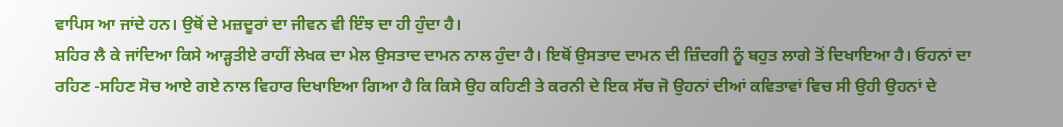ਵਾਪਿਸ ਆ ਜਾਂਦੇ ਹਨ। ਉਥੋਂ ਦੇ ਮਜ਼ਦੂਰਾਂ ਦਾ ਜੀਵਨ ਵੀ ਇੰਝ ਦਾ ਹੀ ਹੁੰਦਾ ਹੈ।
ਸ਼ਹਿਰ ਲੈ ਕੇ ਜਾਂਦਿਆ ਕਿਸੇ ਆੜ੍ਹਤੀਏ ਰਾਹੀਂ ਲੇਖਕ ਦਾ ਮੇਲ ਉਸਤਾਦ ਦਾਮਨ ਨਾਲ ਹੁੰਦਾ ਹੈ। ਇਥੋਂ ਉਸਤਾਦ ਦਾਮਨ ਦੀ ਜ਼ਿੰਦਗੀ ਨੂੰ ਬਹੁਤ ਲਾਗੇ ਤੋਂ ਦਿਖਾਇਆ ਹੈ। ਓਹਨਾਂ ਦਾ ਰਹਿਣ -ਸਹਿਣ ਸੋਚ ਆਏ ਗਏ ਨਾਲ ਵਿਹਾਰ ਦਿਖਾਇਆ ਗਿਆ ਹੈ ਕਿ ਕਿਸੇ ਉਹ ਕਹਿਣੀ ਤੇ ਕਰਨੀ ਦੇ ਇਕ ਸੱਚ ਜੋ ਉਹਨਾਂ ਦੀਆਂ ਕਵਿਤਾਵਾਂ ਵਿਚ ਸੀ ਉਹੀ ਉਹਨਾਂ ਦੇ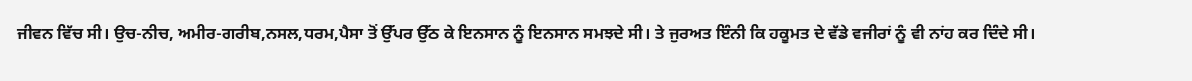ਜੀਵਨ ਵਿੱਚ ਸੀ। ਉਚ-ਨੀਚ, ਅਮੀਰ-ਗਰੀਬ,ਨਸਲ,ਧਰਮ,ਪੈਸਾ ਤੋਂ ਉੱਪਰ ਉੱਠ ਕੇ ਇਨਸਾਨ ਨੂੰ ਇਨਸਾਨ ਸਮਝਦੇ ਸੀ। ਤੇ ਜੁਰਅਤ ਇੰਨੀ ਕਿ ਹਕੂਮਤ ਦੇ ਵੱਡੇ ਵਜੀਰਾਂ ਨੂੰ ਵੀ ਨਾਂਹ ਕਰ ਦਿੰਦੇ ਸੀ।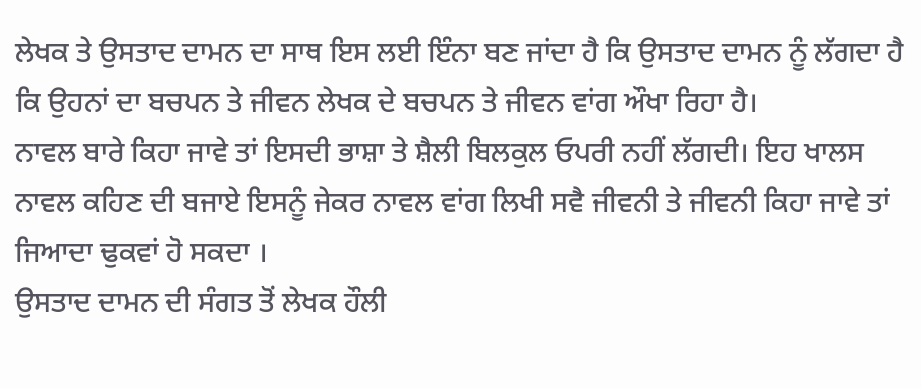ਲੇਖਕ ਤੇ ਉਸਤਾਦ ਦਾਮਨ ਦਾ ਸਾਥ ਇਸ ਲਈ ਇੰਨਾ ਬਣ ਜਾਂਦਾ ਹੈ ਕਿ ਉਸਤਾਦ ਦਾਮਨ ਨੂੰ ਲੱਗਦਾ ਹੈ ਕਿ ਉਹਨਾਂ ਦਾ ਬਚਪਨ ਤੇ ਜੀਵਨ ਲੇਖਕ ਦੇ ਬਚਪਨ ਤੇ ਜੀਵਨ ਵਾਂਗ ਔਖਾ ਰਿਹਾ ਹੈ।
ਨਾਵਲ ਬਾਰੇ ਕਿਹਾ ਜਾਵੇ ਤਾਂ ਇਸਦੀ ਭਾਸ਼ਾ ਤੇ ਸ਼ੈਲੀ ਬਿਲਕੁਲ ਓਪਰੀ ਨਹੀਂ ਲੱਗਦੀ। ਇਹ ਖਾਲਸ ਨਾਵਲ ਕਹਿਣ ਦੀ ਬਜਾਏ ਇਸਨੂੰ ਜੇਕਰ ਨਾਵਲ ਵਾਂਗ ਲਿਖੀ ਸਵੈ ਜੀਵਨੀ ਤੇ ਜੀਵਨੀ ਕਿਹਾ ਜਾਵੇ ਤਾਂ ਜਿਆਦਾ ਢੁਕਵਾਂ ਹੋ ਸਕਦਾ ।
ਉਸਤਾਦ ਦਾਮਨ ਦੀ ਸੰਗਤ ਤੋਂ ਲੇਖਕ ਹੌਲੀ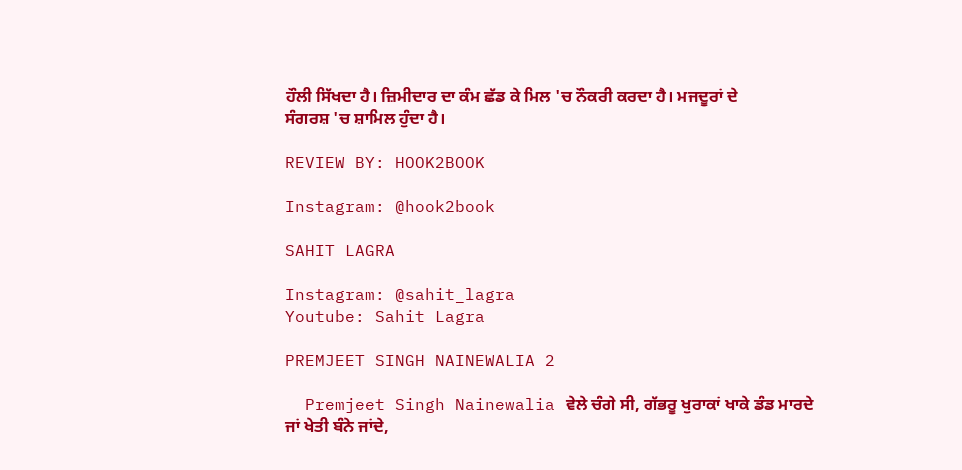ਹੌਲੀ ਸਿੱਖਦਾ ਹੈ। ਜ਼ਿਮੀਦਾਰ ਦਾ ਕੰਮ ਛੱਡ ਕੇ ਮਿਲ 'ਚ ਨੌਕਰੀ ਕਰਦਾ ਹੈ। ਮਜਦੂਰਾਂ ਦੇ ਸੰਗਰਸ਼ 'ਚ ਸ਼ਾਮਿਲ ਹੁੰਦਾ ਹੈ।

REVIEW BY: HOOK2BOOK

Instagram: @hook2book

SAHIT LAGRA

Instagram: @sahit_lagra
Youtube: Sahit Lagra

PREMJEET SINGH NAINEWALIA 2

  Premjeet Singh Nainewalia ਵੇਲੇ ਚੰਗੇ ਸੀ, ਗੱਭਰੂ ਖੁਰਾਕਾਂ ਖਾਕੇ ਡੰਡ ਮਾਰਦੇ ਜਾਂ ਖੇਤੀ ਬੰਨੇ ਜਾਂਦੇ,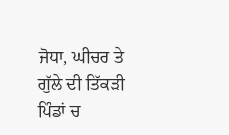ਜੋਧਾ, ਘੀਚਰ ਤੇ ਗੁੱਲੇ ਦੀ ਤਿੱਕੜੀ ਪਿੰਡਾਂ ਚ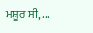ਮਸ਼ੂਰ ਸੀ, ...